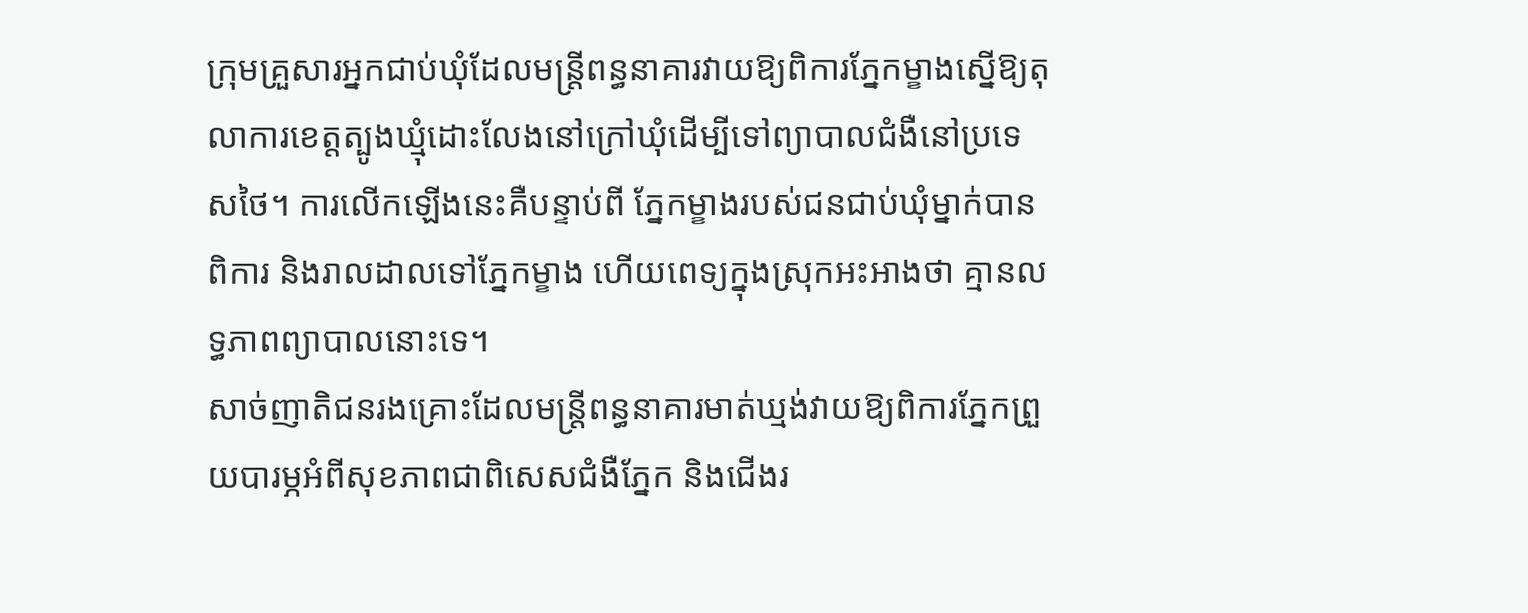ក្រុមគ្រួសារអ្នកជាប់ឃុំដែលមន្ត្រីពន្ធនាគារវាយឱ្យពិការភ្នែកម្ខាងស្នើឱ្យតុលាការខេត្តត្បូងឃ្មុំដោះលែងនៅក្រៅឃុំដើម្បីទៅព្យាបាលជំងឺនៅប្រទេសថៃ។ ការលើកឡើងនេះគឺបន្ទាប់ពី ភ្នែកម្ខាងរបស់ជនជាប់ឃុំម្នាក់បានពិការ និងរាលដាលទៅភ្នែកម្ខាង ហើយពេទ្យក្នុងស្រុកអះអាងថា គ្មានលទ្ធភាពព្យាបាលនោះទេ។
សាច់ញាតិជនរងគ្រោះដែលមន្ត្រីពន្ធនាគារមាត់ឃ្មង់វាយឱ្យពិការភ្នែកព្រួយបារម្ភអំពីសុខភាពជាពិសេសជំងឺភ្នែក និងជើងរ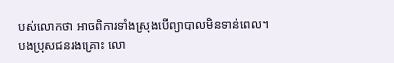បស់លោកថា អាចពិការទាំងស្រុងបើព្យាបាលមិនទាន់ពេល។
បងប្រុសជនរងគ្រោះ លោ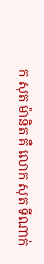ក សុត ម៉ានិត គឺ លោក សុត ទីណាក់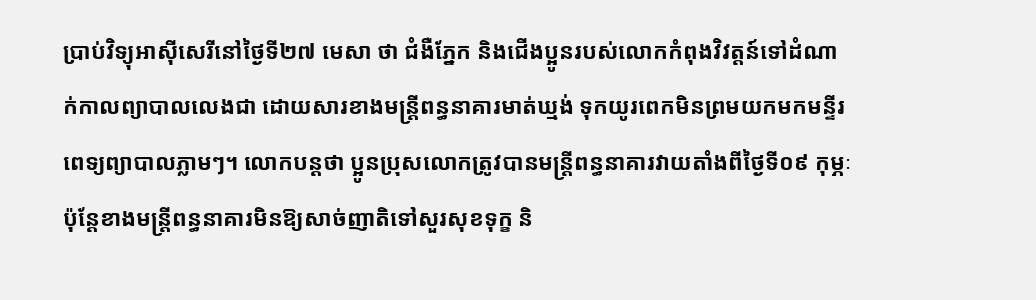ប្រាប់វិទ្យុអាស៊ីសេរីនៅថ្ងៃទី២៧ មេសា ថា ជំងឺភ្នែក និងជើងប្អូនរបស់លោកកំពុងវិវត្តន៍ទៅដំណាក់កាលព្យាបាលលេងជា ដោយសារខាងមន្ត្រីពន្ធនាគារមាត់ឃ្មង់ ទុកយូរពេកមិនព្រមយកមកមន្ទីរពេទ្យព្យាបាលភ្លាមៗ។ លោកបន្តថា ប្អូនប្រុសលោកត្រូវបានមន្ត្រីពន្ធនាគារវាយតាំងពីថ្ងៃទី០៩ កុម្ភៈ ប៉ុន្តែខាងមន្ត្រីពន្ធនាគារមិនឱ្យសាច់ញាតិទៅសួរសុខទុក្ខ និ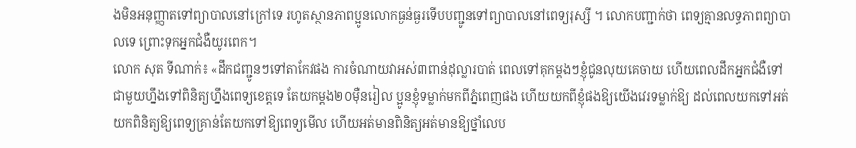ងមិនអនុញ្ញាតទៅព្យាបាលនៅក្រៅទេ រហូតស្ថានភាពប្អូនលោកធ្ងន់ធ្ងរទើបបញ្ជូនទៅព្យាបាលនៅពេទ្យរុស្សី ។ លោកបញ្ជាក់ថា ពេទ្យគ្មានលទ្ធភាពព្យាបាលទេ ព្រោះទុកអ្នកជំងឺយូរពេក។
លោក សុត ទីណាក់៖ «ដឹកជញ្ជូនៗទៅតាកែវផង ការចំណាយវាអស់៣ពាន់ដុល្លារបាត់ ពេលទៅគុកម្តងៗខ្ញុំជូនលុយគេចាយ ហើយពេលដឹកអ្នកជំងឺទៅជាមួយហ្នឹងទៅពិនិត្យហ្នឹងពេទ្យខេត្តទេ តែយកម្តង២០ម៉ឺនរៀល ប្អូនខ្ញុំទម្លាក់មកពីភ្នំពេញផង ហើយយកពីខ្ញុំផងឱ្យយើងវេរទម្លាក់ឱ្យ ដល់ពេលយកទៅអត់យកពិនិត្យឱ្យពេទ្យគ្រាន់តែយកទៅឱ្យពេទ្យមើល ហើយអត់មានពិនិត្យអត់មានឱ្យថ្នាំលេប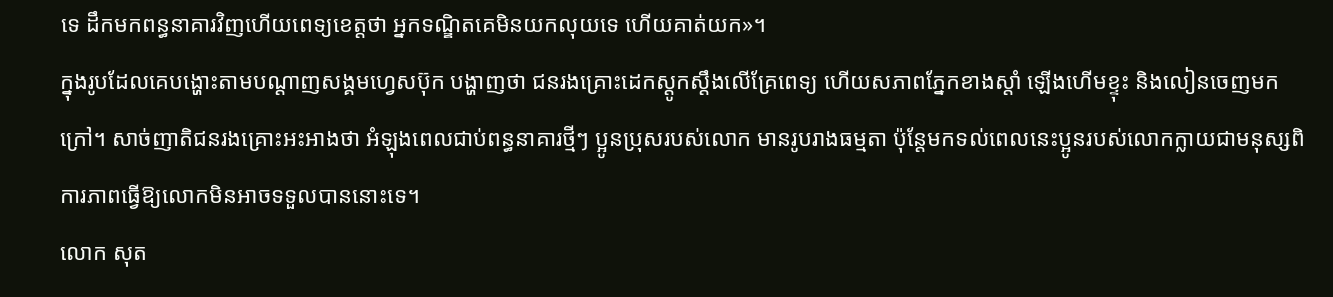ទេ ដឹកមកពន្ធនាគារវិញហើយពេទ្យខេត្តថា អ្នកទណ្ឌិតគេមិនយកលុយទេ ហើយគាត់យក»។
ក្នុងរូបដែលគេបង្ហោះតាមបណ្ដាញសង្គមហ្វេសប៊ុក បង្ហាញថា ជនរងគ្រោះដេកស្ដូកស្ដឹងលើគ្រែពេទ្យ ហើយសភាពភ្នែកខាងស្តាំ ឡើងហើមខ្ទុះ និងលៀនចេញមកក្រៅ។ សាច់ញាតិជនរងគ្រោះអះអាងថា អំឡុងពេលជាប់ពន្ធនាគារថ្មីៗ ប្អូនប្រុសរបស់លោក មានរូបរាងធម្មតា ប៉ុន្តែមកទល់ពេលនេះប្អូនរបស់លោកក្លាយជាមនុស្សពិការភាពធ្វើឱ្យលោកមិនអាចទទួលបាននោះទេ។
លោក សុត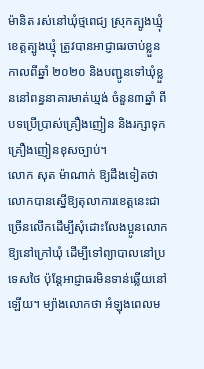ម៉ានិត រស់នៅឃុំថ្មពេជ្យ ស្រុកត្បូងឃ្មុំ ខេត្តត្បូងឃ្មុំ ត្រូវបានអាជ្ញាធរចាប់ខ្លួនកាលពីឆ្នាំ ២០២០ និងបញ្ជូនទៅឃុំខ្លួននៅពន្ធនាគារមាត់ឃ្មង់ ចំនួន៣ឆ្នាំ ពីបទប្រើប្រាស់គ្រឿងញៀន និងរក្សាទុកគ្រឿងញៀនខុសច្បាប់។
លោក សុត ម៉ាណាក់ ឱ្យដឹងទៀតថា លោកបានស្នើឱ្យតុលាការខេត្តនេះជាច្រើនលើកដើម្បីសុំដោះលែងប្អូនលោកឱ្យនៅក្រៅឃុំ ដើម្បីទៅព្យាបាលនៅប្រទេសថៃ ប៉ុន្តែអាជ្ញាធរមិនទាន់ឆ្លើយនៅឡើយ។ ម្យ៉ាងលោកថា អំឡុងពេលម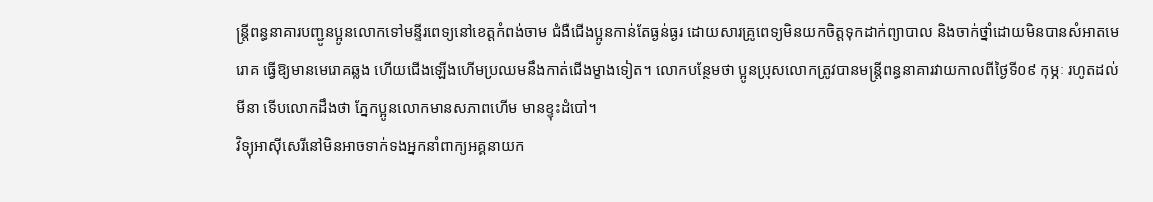ន្ត្រីពន្ធនាគារបញ្ជូនប្អូនលោកទៅមន្ទីរពេទ្យនៅខេត្តកំពង់ចាម ជំងឺជើងប្អូនកាន់តែធ្ងន់ធ្ងរ ដោយសារគ្រូពេទ្យមិនយកចិត្តទុកដាក់ព្យាបាល និងចាក់ថ្នាំដោយមិនបានសំអាតមេរោគ ធ្វើឱ្យមានមេរោគឆ្លង ហើយជើងឡើងហើមប្រឈមនឹងកាត់ជើងម្ខាងទៀត។ លោកបន្ថែមថា ប្អូនប្រុសលោកត្រូវបានមន្ត្រីពន្ធនាគារវាយកាលពីថ្ងៃទី០៩ កុម្ភៈ រហូតដល់មីនា ទើបលោកដឹងថា ភ្នែកប្អូនលោកមានសភាពហើម មានខ្ទុះដំបៅ។
វិទ្យុអាស៊ីសេរីនៅមិនអាចទាក់ទងអ្នកនាំពាក្យអគ្គនាយក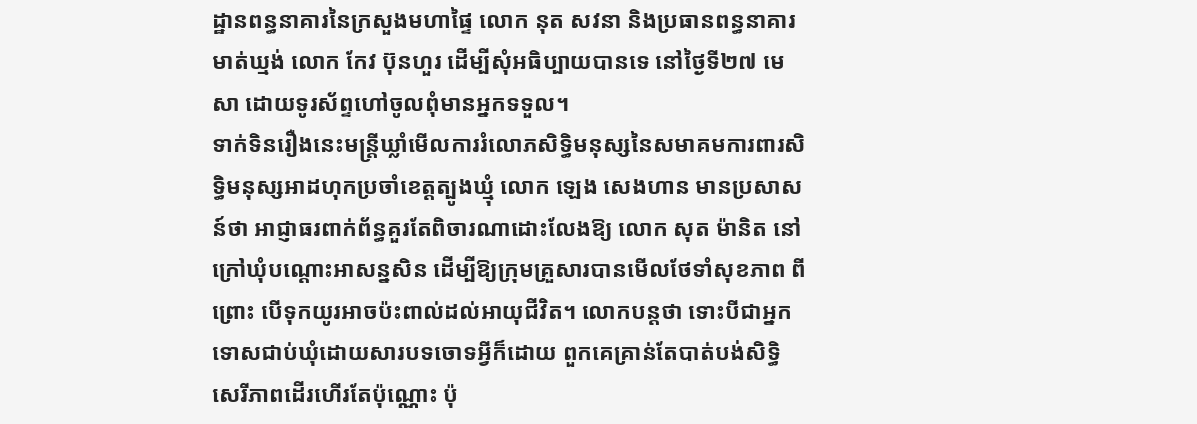ដ្ឋានពន្ធនាគារនៃក្រសួងមហាផ្ទៃ លោក នុត សវនា និងប្រធានពន្ធនាគារមាត់ឃ្មង់ លោក កែវ ប៊ុនហួរ ដើម្បីសុំអធិប្បាយបានទេ នៅថ្ងៃទី២៧ មេសា ដោយទូរស័ព្ទហៅចូលពុំមានអ្នកទទួល។
ទាក់ទិនរឿងនេះមន្ត្រីឃ្លាំមើលការរំលោភសិទ្ធិមនុស្សនៃសមាគមការពារសិទ្ធិមនុស្សអាដហុកប្រចាំខេត្តត្បូងឃ្មុំ លោក ឡេង សេងហាន មានប្រសាសន៍ថា អាជ្ញាធរពាក់ព័ន្ធគួរតែពិចារណាដោះលែងឱ្យ លោក សុត ម៉ានិត នៅក្រៅឃុំបណ្ដោះអាសន្នសិន ដើម្បីឱ្យក្រុមគ្រួសារបានមើលថែទាំសុខភាព ពីព្រោះ បើទុកយូរអាចប៉ះពាល់ដល់អាយុជីវិត។ លោកបន្តថា ទោះបីជាអ្នកទោសជាប់ឃុំដោយសារបទចោទអ្វីក៏ដោយ ពួកគេគ្រាន់តែបាត់បង់សិទ្ធិសេរីភាពដើរហើរតែប៉ុណ្ណោះ ប៉ុ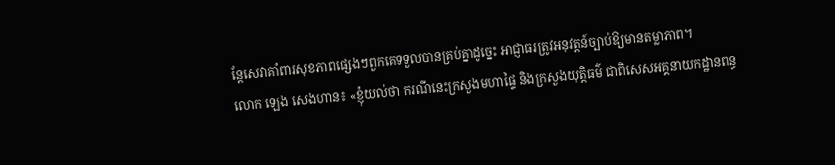ន្តែសេវាគាំពារសុខភាពផ្សេងៗពួកគេទទួលបានគ្រប់គ្នាដូច្នេះ អាជ្ញាធរត្រូវអនុវត្តន៍ច្បាប់ឱ្យមានតម្លាភាព។
លោក ឡេង សេងហាន៖ «ខ្ញុំយល់ថា ករណីនេះក្រសួងមហាផ្ទៃ និងក្រសួងយុត្តិធម៌ ជាពិសេសអគ្គនាយកដ្ឋានពន្ធ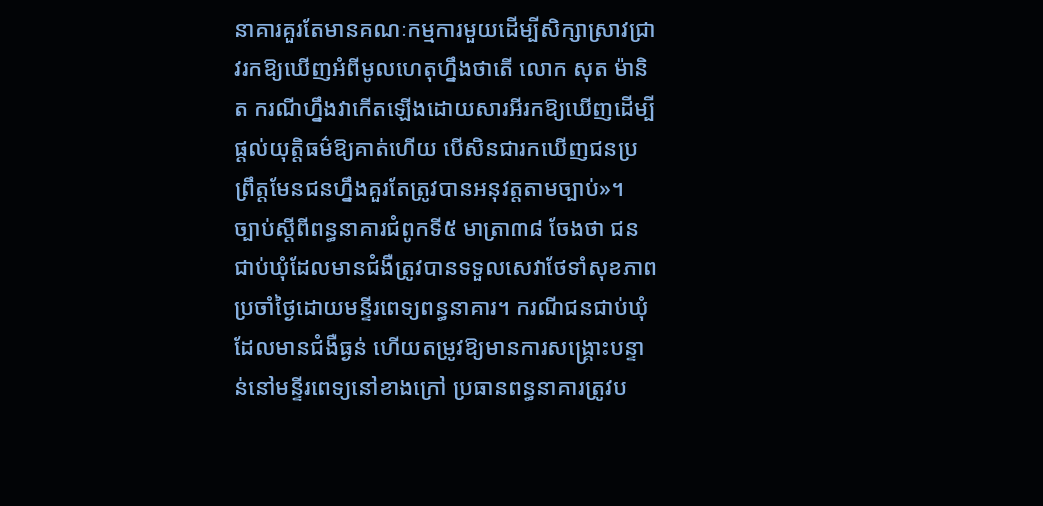នាគារគួរតែមានគណៈកម្មការមួយដើម្បីសិក្សាស្រាវជ្រាវរកឱ្យឃើញអំពីមូលហេតុហ្នឹងថាតើ លោក សុត ម៉ានិត ករណីហ្នឹងវាកើតឡើងដោយសារអីរកឱ្យឃើញដើម្បីផ្ដល់យុត្តិធម៌ឱ្យគាត់ហើយ បើសិនជារកឃើញជនប្រព្រឹត្តមែនជនហ្នឹងគួរតែត្រូវបានអនុវត្តតាមច្បាប់»។
ច្បាប់ស្ដីពីពន្ធនាគារជំពូកទី៥ មាត្រា៣៨ ចែងថា ជនជាប់ឃុំដែលមានជំងឺត្រូវបានទទួលសេវាថែទាំសុខភាពប្រចាំថ្ងៃដោយមន្ទីរពេទ្យពន្ធនាគារ។ ករណីជនជាប់ឃុំដែលមានជំងឺធ្ងន់ ហើយតម្រូវឱ្យមានការសង្គ្រោះបន្ទាន់នៅមន្ទីរពេទ្យនៅខាងក្រៅ ប្រធានពន្ធនាគារត្រូវប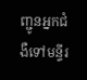ញ្ជូនអ្នកជំងឺទៅមន្ទីរ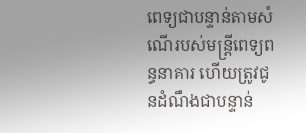ពេទ្យជាបន្ទាន់តាមសំណើរបស់មន្ត្រីពេទ្យពន្ធនាគារ ហើយត្រូវជូនដំណឹងជាបន្ទាន់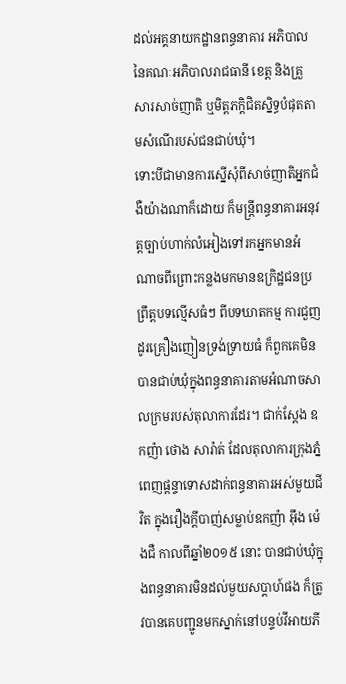ដល់អគ្គនាយកដ្ឋានពន្ធនាគារ អភិបាលនៃគណៈអភិបាលរាជធានី ខេត្ត និងគ្រួសារសាច់ញាតិ ឬមិត្តភក្ដិជិតស្និទ្ធបំផុតតាមសំណើរបស់ជនជាប់ឃុំ។
ទោះបីជាមានការស្នើសុំពីសាច់ញាតិអ្នកជំងឺយ៉ាងណាក៏ដោយ ក៏មន្ត្រីពន្ធនាគារអនុវត្តច្បាប់ហាក់លំអៀងទៅរកអ្នកមានអំណាចពីព្រោះកន្លងមកមានឧក្រិដ្ឋជនប្រព្រឹត្តបទល្មើសធំៗ ពីបទឃាតកម្ម ការជួញដូរគ្រឿងញៀនទ្រង់ទ្រាយធំ ក៏ពួកគេមិនបានជាប់ឃុំក្នុងពន្ធនាគារតាមអំណាចសាលក្រមរបស់តុលាការដែរ។ ជាក់ស្ដែង ឧកញ៉ា ថោង សារ៉ាត់ ដែលតុលាការក្រុងភ្នំពេញផ្ដន្ទាទោសដាក់ពន្ធនាគារអស់មួយជីវិត ក្នុងរឿងក្ដីបាញ់សម្លាប់ឧកញ៉ា អ៊ឹង ម៉េងជឺ កាលពីឆ្នាំ២០១៥ នោះ បានជាប់ឃុំក្នុងពន្ធនាគារមិនដល់មួយសប្ដាហ៍ផង ក៏ត្រូវបានគេបញ្ជូនមកស្នាក់នៅបន្ទប់វីអាយភី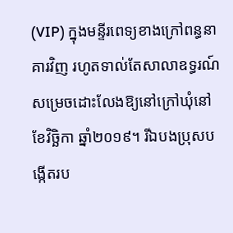(VIP) ក្នុងមន្ទីរពេទ្យខាងក្រៅពន្ធនាគារវិញ រហូតទាល់តែសាលាឧទ្ធរណ៍សម្រេចដោះលែងឱ្យនៅក្រៅឃុំនៅខែវិច្ឆិកា ឆ្នាំ២០១៩។ រីឯបងប្រុសបង្កើតរប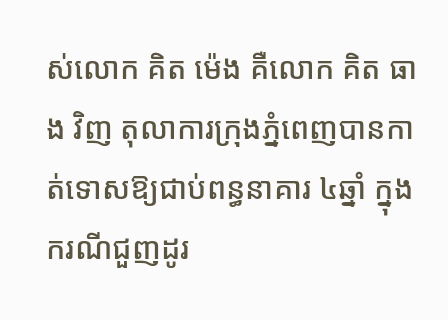ស់លោក គិត ម៉េង គឺលោក គិត ធាង វិញ តុលាការក្រុងភ្នំពេញបានកាត់ទោសឱ្យជាប់ពន្ធនាគារ ៤ឆ្នាំ ក្នុងករណីជួញដូរ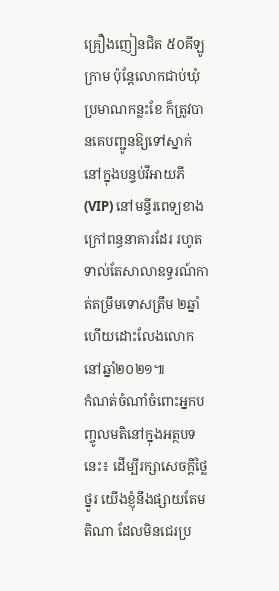គ្រឿងញៀនជិត ៥០គីឡូក្រាម ប៉ុន្តែលោកជាប់ឃុំប្រមាណកន្លះខែ ក៏ត្រូវបានគេបញ្ជូនឱ្យទៅស្នាក់នៅក្នុងបន្ទប់វីអាយភី (VIP) នៅមន្ទីរពេទ្យខាងក្រៅពន្ធនាគារដែរ រហូតទាល់តែសាលាឧទ្ធរណ៍កាត់តម្រឹមទោសត្រឹម ២ឆ្នាំ ហើយដោះលែងលោកនៅឆ្នាំ២០២១៕
កំណត់ចំណាំចំពោះអ្នកបញ្ចូលមតិនៅក្នុងអត្ថបទនេះ៖ ដើម្បីរក្សាសេចក្ដីថ្លៃថ្នូរ យើងខ្ញុំនឹងផ្សាយតែមតិណា ដែលមិនជេរប្រ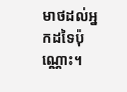មាថដល់អ្នកដទៃប៉ុណ្ណោះ។